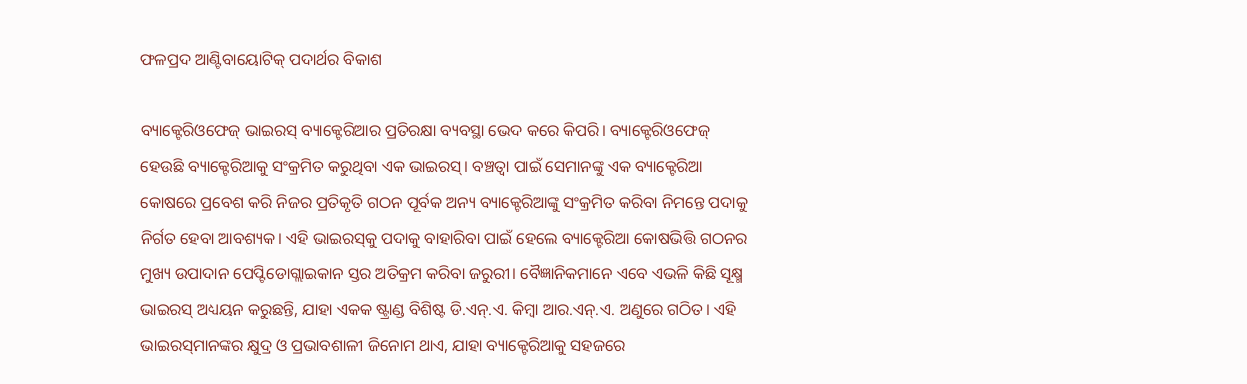ଫଳପ୍ରଦ ଆଣ୍ଟିବାୟୋଟିକ୍‌ ପଦାର୍ଥର ବିକାଶ

ବ୍ୟାକ୍ଟେରିଓଫେଜ୍‌ ଭାଇରସ୍‌ ବ୍ୟାକ୍ଟେରିଆର ପ୍ରତିରକ୍ଷା ବ୍ୟବସ୍ଥା ଭେଦ କରେ କିପରି। ବ୍ୟାକ୍ଟେରିଓଫେଜ୍‌ ହେଉଛି ବ୍ୟାକ୍ଟେରିଆକୁ ସଂକ୍ରମିତ କରୁଥିବା ଏକ ଭାଇରସ୍‌। ବଞ୍ଚତ୍ବା ପାଇଁ ସେମାନଙ୍କୁ ଏକ ବ୍ୟାକ୍ଟେରିଆ କୋଷରେ ପ୍ରବେଶ କରି ନିଜର ପ୍ରତିକୃତି ଗଠନ ପୂର୍ବକ ଅନ୍ୟ ବ୍ୟାକ୍ଟେରିଆଙ୍କୁ ସଂକ୍ରମିତ କରିବା ନିମନ୍ତେ ପଦାକୁ ନିର୍ଗତ ହେବା ଆବଶ୍ୟକ। ଏହି ଭାଇରସ୍‌କୁ ପଦାକୁ ବାହାରିବା ପାଇଁ ହେଲେ ବ୍ୟାକ୍ଟେରିଆ କୋଷଭିତ୍ତି ଗଠନର ମୁଖ୍ୟ ଉପାଦାନ ପେପ୍ଟିଡୋଗ୍ଲାଇକାନ ସ୍ତର ଅତିକ୍ରମ କରିବା ଜରୁରୀ। ବୈଜ୍ଞାନିକମାନେ ଏବେ ଏଭଳି କିଛି ସୂକ୍ଷ୍ମ ଭାଇରସ୍‌ ଅଧ୍ୟୟନ କରୁଛନ୍ତି, ଯାହା ଏକକ ଷ୍ଟ୍ରାଣ୍ଡ ବିଶିଷ୍ଟ ଡି.ଏନ୍‌.ଏ. କିମ୍ବା ଆର.ଏନ୍‌.ଏ. ଅଣୁରେ ଗଠିତ। ଏହି ଭାଇରସ୍‌ମାନଙ୍କର କ୍ଷୁଦ୍ର ଓ ପ୍ରଭାବଶାଳୀ ଜିନୋମ ଥାଏ, ଯାହା ବ୍ୟାକ୍ଟେରିଆକୁ ସହଜରେ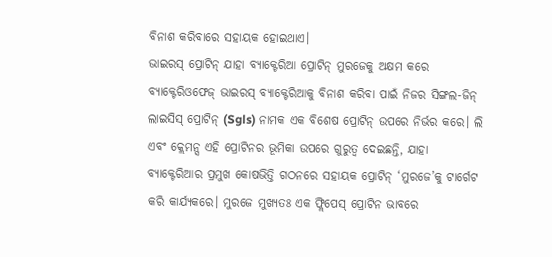ବିନାଶ କରିବାରେ ସହାୟକ ହୋଇଥାଏ।
ଭାଇରସ୍‌ ପ୍ରୋଟିନ୍‌ ଯାହା ବ୍ୟାକ୍ଟେରିଆ ପ୍ରୋଟିନ୍‌ ମୁରଜେକୁ ଅକ୍ଷମ କରେ
ବ୍ୟାକ୍ଟେରିଓଫେଜ୍‌ ଭାଇରସ୍‌ ବ୍ୟାକ୍ଟେରିଆକୁ ବିନାଶ କରିବା ପାଇଁ ନିଜର ସିଙ୍ଗଲ-ଜିନ୍‌ ଲାଇସିସ୍‌ ପ୍ରୋଟିନ୍‌ (Sgls) ନାମକ ଏକ ବିଶେଷ ପ୍ରୋଟିନ୍‌ ଉପରେ ନିର୍ଭର କରେ। ଲି ଏବଂ କ୍ଲେମନ୍ସ ଏହି ପ୍ରୋଟିନର ଭୂମିକା ଉପରେ ଗୁରୁତ୍ୱ ଦେଇଛନ୍ତି, ଯାହା ବ୍ୟାକ୍ଟେରିଆର ପ୍ରମୁଖ କୋଷଭିତ୍ତି ଗଠନରେ ସହାୟକ ପ୍ରୋଟିନ୍‌ ‘ମୁରଜେ’କୁ ଟାର୍ଗେଟ କରି କାର୍ଯ୍ୟକରେ। ମୁରଜେ ମୁଖ୍ୟତଃ ଏକ ଫ୍ଲିପେସ୍‌ ପ୍ରୋଟିନ ଭାବରେ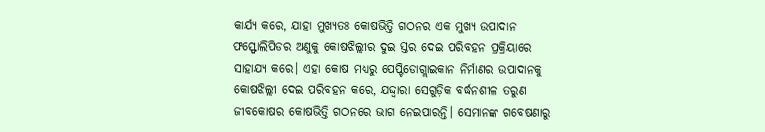କାର୍ଯ୍ୟ କରେ, ଯାହା ମୁଖ୍ୟତଃ କୋଷଭିତ୍ତି ଗଠନର ଏକ ମୁଖ୍ୟ ଉପାଦାନ ଫସ୍ଫୋଲିପିଡର ଅଣୁକୁ କୋଷଝିଲ୍ଲୀର ଦୁଇ ସ୍ତର ଦେଇ ପରିବହନ ପ୍ରକ୍ରିୟାରେ ସାହାଯ୍ୟ କରେ। ଏହା କୋଷ ମଧ୍ୟରୁ ପେପ୍ଟିଡୋଗ୍ଲାଇକାନ ନିର୍ମାଣର ଉପାଦାନକୁ କୋଷଝିଲ୍ଲୀ ଦେଇ ପରିବହନ କରେ, ଯଦ୍ଦ୍ବାରା ସେଗୁଡ଼ିକ ବର୍ଦ୍ଧନଶୀଳ ତରୁଣ ଜୀବକୋଷର କୋଷଭିତ୍ତି ଗଠନରେ ଭାଗ ନେଇପାରନ୍ତି। ସେମାନଙ୍କ ଗବେଷଣାରୁ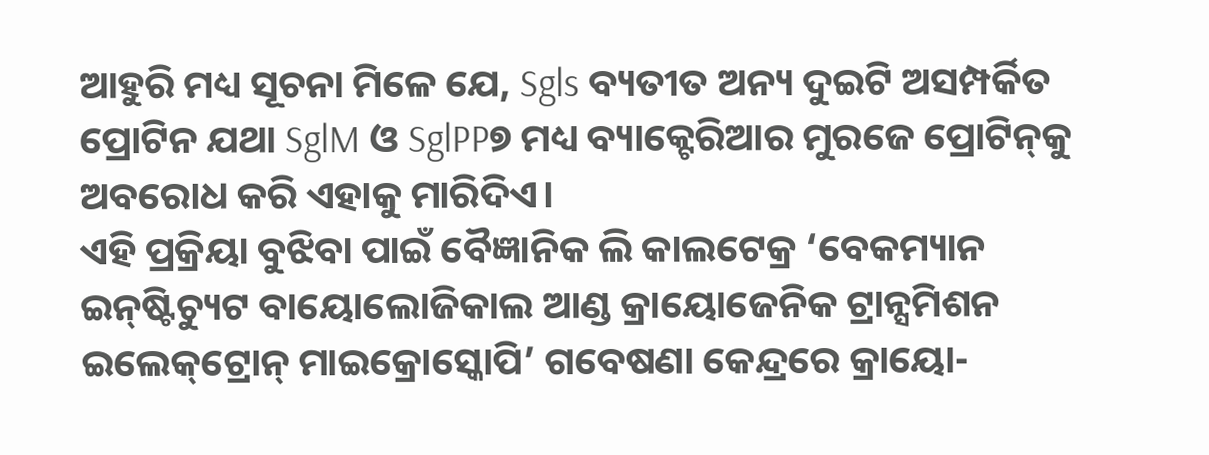ଆହୁରି ମଧ୍ୟ ସୂଚନା ମିଳେ ଯେ, Sgls ବ୍ୟତୀତ ଅନ୍ୟ ଦୁଇଟି ଅସମ୍ପର୍କିତ ପ୍ରୋଟିନ ଯଥା SglM ଓ SglPP୭ ମଧ୍ୟ ବ୍ୟାକ୍ଟେରିଆର ମୁରଜେ ପ୍ରୋଟିନ୍‌କୁ ଅବରୋଧ କରି ଏହାକୁ ମାରିଦିଏ।
ଏହି ପ୍ରକ୍ରିୟା ବୁଝିବା ପାଇଁ ବୈଜ୍ଞାନିକ ଲି କାଲଟେକ୍ର ‘ବେକମ୍ୟାନ ଇନ୍‌ଷ୍ଟିଚ୍ୟୁଟ ବାୟୋଲୋଜିକାଲ ଆଣ୍ଡ କ୍ରାୟୋଜେନିକ ଟ୍ରାନ୍ସମିଶନ ଇଲେକ୍‌ଟ୍ରୋନ୍‌ ମାଇକ୍ରୋସ୍କୋପି’ ଗବେଷଣା କେନ୍ଦ୍ରରେ କ୍ରାୟୋ-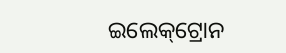ଇଲେକ୍‌ଟ୍ରୋନ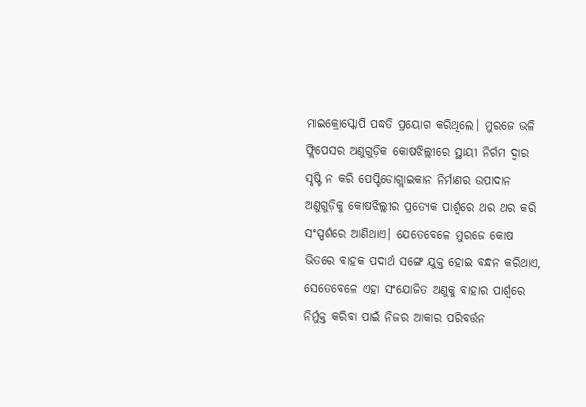ମାଇକ୍ରୋସ୍କୋପି ପଦ୍ଧତି ପ୍ରୟୋଗ କରିଥିଲେ। ମୁରଜେ ଭଳି ଫ୍ଲିପେସର ଅଣୁଗୁଡ଼ିକ କୋଷଝିଲ୍ଲୀରେ ସ୍ଥାୟୀ ନିର୍ଗମ ଦ୍ୱାର ସୃଷ୍ଟି ନ କରି ପେପ୍ଟିଡୋଗ୍ଲାଇକାନ ନିର୍ମାଣର ଉପାଦାନ ଅଣୁଗୁଡ଼ିକୁ କୋଷଝିଲ୍ଲୀର ପ୍ରତ୍ୟେକ ପାର୍ଶ୍ୱରେ ଥର ଥର କରି ସଂସ୍ପର୍ଶରେ ଆଣିଥାଏ। ଯେତେବେଳେ ମୁରଜେ କୋଷ ଭିତରେ ବାହକ ପଦାର୍ଥ ସଙ୍ଗେ ଯୁକ୍ତ ହୋଇ ବନ୍ଧନ କରିଥାଏ, ସେତେବେଳେ ଏହା ସଂଯୋଜିତ ଅଣୁକୁ ବାହାର ପାର୍ଶ୍ୱରେ ନିର୍ମୁକ୍ତ କରିବା ପାଇଁ ନିଜର ଆକାର ପରିବର୍ତ୍ତନ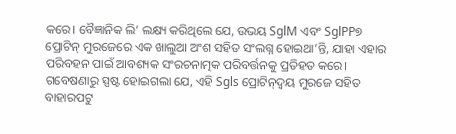କରେ। ବୈଜ୍ଞାନିକ ଲି’ ଲକ୍ଷ୍ୟ କରିଥିଲେ ଯେ, ଉଭୟ SglM ଏବଂ SglPP୭ ପ୍ରୋଟିନ୍‌ ମୁରଜେରେ ଏକ ଖାଲୁଆ ଅଂଶ ସହିତ ସଂଲଗ୍ନ ହୋଇଥା’ନ୍ତି, ଯାହା ଏହାର ପରିବହନ ପାଇଁ ଆବଶ୍ୟକ ସଂରଚନାତ୍ମକ ପରିବର୍ତ୍ତନକୁ ପ୍ରତିହତ କରେ। ଗବେଷଣାରୁ ସ୍ପଷ୍ଟ ହୋଇଗଲା ଯେ, ଏହି Sgls ପ୍ରୋଟିନ୍‌ଦ୍ୱୟ ମୁରଜେ ସହିତ ବାହାରପଟୁ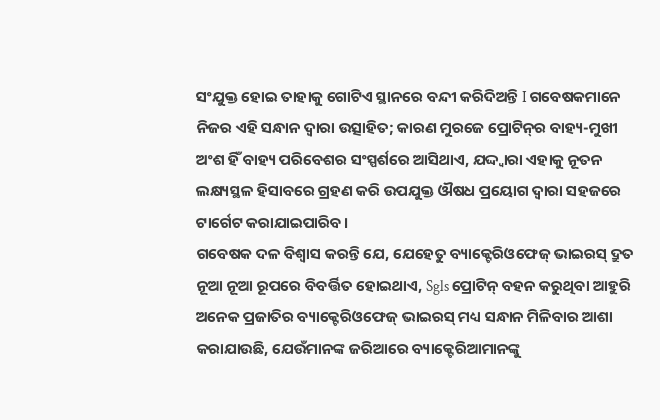ସଂଯୁକ୍ତ ହୋଇ ତାହାକୁ ଗୋଟିଏ ସ୍ଥାନରେ ବନ୍ଦୀ କରିଦିଅନ୍ତି I ଗବେଷକମାନେ ନିଜର ଏହି ସନ୍ଧାନ ଦ୍ୱାରା ଉତ୍ସାହିତ; କାରଣ ମୁରଜେ ପ୍ରୋଟିନ୍‌ର ବାହ୍ୟ-ମୁଖୀ ଅଂଶ ହିଁ ବାହ୍ୟ ପରିବେଶର ସଂସ୍ପର୍ଶରେ ଆସିଥାଏ, ଯଦ୍ଦ୍ବାରା ଏହାକୁ ନୂତନ ଲକ୍ଷ୍ୟସ୍ଥଳ ହିସାବରେ ଗ୍ରହଣ କରି ଉପଯୁକ୍ତ ଔଷଧ ପ୍ରୟୋଗ ଦ୍ୱାରା ସହଜରେ ଟାର୍ଗେଟ କରାଯାଇପାରିବ।
ଗବେଷକ ଦଳ ବିଶ୍ୱାସ କରନ୍ତି ଯେ, ଯେହେତୁ ବ୍ୟାକ୍ଟେରିଓଫେଜ୍‌ ଭାଇରସ୍‌ ଦ୍ରୁତ ନୂଆ ନୂଆ ରୂପରେ ବିବର୍ତ୍ତିତ ହୋଇଥାଏ, Sgls ପ୍ରୋଟିନ୍‌ ବହନ କରୁଥିବା ଆହୁରି ଅନେକ ପ୍ରଜାତିର ବ୍ୟାକ୍ଟେରିଓଫେଜ୍‌ ଭାଇରସ୍‌ ମଧ୍ୟ ସନ୍ଧାନ ମିଳିବାର ଆଶା କରାଯାଉଛି, ଯେଉଁମାନଙ୍କ ଜରିଆରେ ବ୍ୟାକ୍ଟେରିଆମାନଙ୍କୁ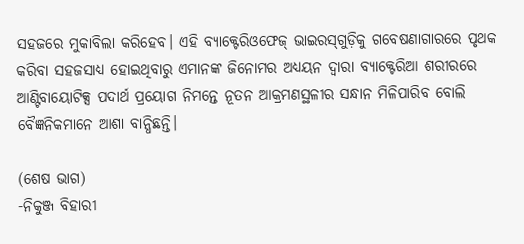ସହଜରେ ମୁକାବିଲା କରିହେବ। ଏହି ବ୍ୟାକ୍ଟେରିଓଫେଜ୍‌ ଭାଇରସ୍‌ଗୁଡ଼ିକୁ ଗବେଷଣାଗାରରେ ପୃଥକ କରିବା ସହଜସାଧ୍ୟ ହୋଇଥିବାରୁ ଏମାନଙ୍କ ଜିନୋମର ଅଧ୍ୟୟନ ଦ୍ୱାରା ବ୍ୟାକ୍ଟେରିଆ ଶରୀରରେ ଆଣ୍ଟିବାୟୋଟିକ୍ସ ପଦାର୍ଥ ପ୍ରୟୋଗ ନିମନ୍ତେ ନୂତନ ଆକ୍ରମଣସ୍ଥଳୀର ସନ୍ଧାନ ମିଳିପାରିବ ବୋଲି ବୈଜ୍ଞନିକମାନେ ଆଶା ବାନ୍ଧିଛନ୍ତି।

(ଶେଷ ଭାଗ)
-ନିକୁଞ୍ଜ ବିହାରୀ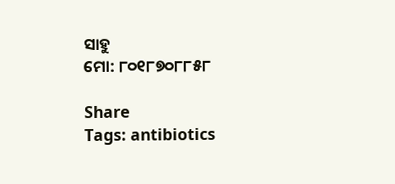ସାହୁ
ମୋ: ୮୦୧୮୭୦୮୮୫୮

Share
Tags: antibiotics